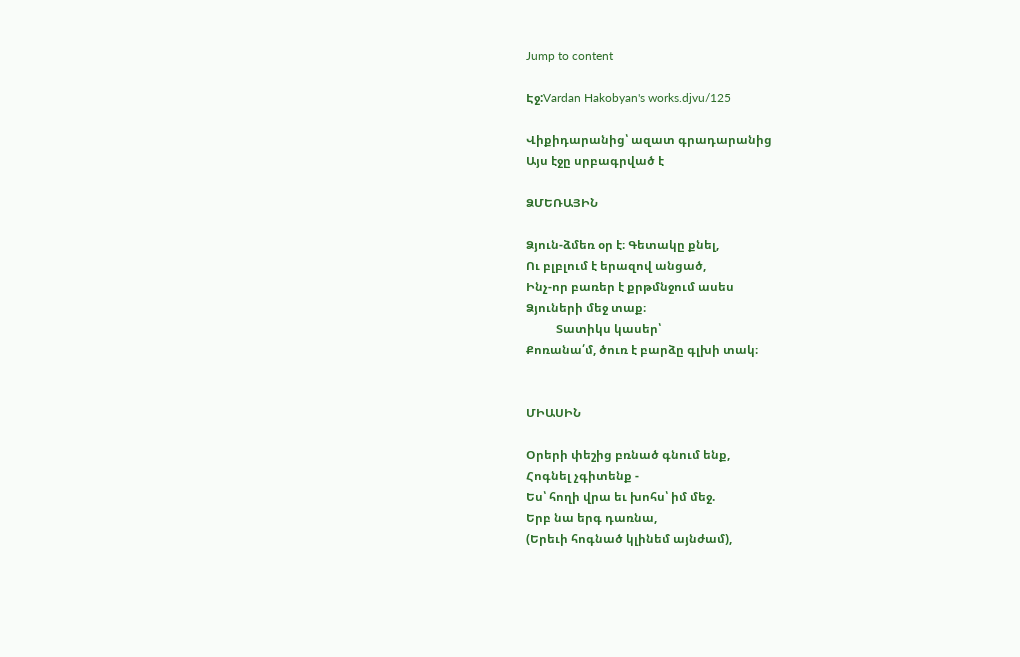Jump to content

Էջ:Vardan Hakobyan's works.djvu/125

Վիքիդարանից՝ ազատ գրադարանից
Այս էջը սրբագրված է

ՁՄԵՌԱՅԻՆ

Ձյուն-ձմեռ օր է։ Գետակը քնել,
Ու բլբլում է երազով անցած,
Ինչ-որ բառեր է քրթմնջում ասես
Ձյուների մեջ տաք։
          Տատիկս կասեր՝
Քոռանա՛մ, ծուռ է բարձը գլխի տակ։


ՄԻԱՍԻՆ

Օրերի փեշից բռնած գնում ենք,
Հոգնել չգիտենք -
Ես՝ հողի վրա եւ խոհս՝ իմ մեջ.
Երբ նա երգ դառնա,
(Երեւի հոգնած կլինեմ այնժամ),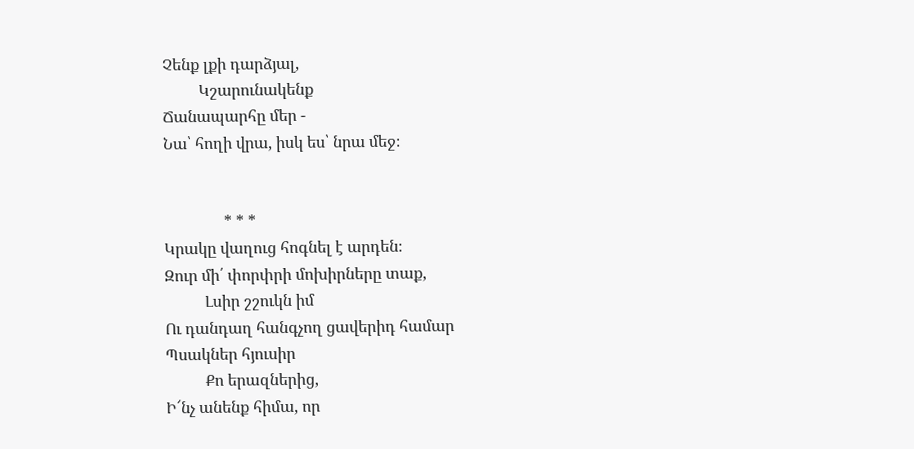Չենք լքի դարձյալ,
         Կշարունակենք
Ճանապարհը մեր -
Նա՝ հողի վրա, իսկ ես՝ նրա մեջ։


               * * *
Կրակը վաղուց հոգնել է արդեն։
Զուր մի՛ փորփրի մոխիրները տաք,
          Լսիր շշուկն իմ
Ու դանդաղ հանգչող ցավերիդ համար
Պսակներ հյուսիր
          Քո երազներից,
Ի՜նչ անենք հիմա, որ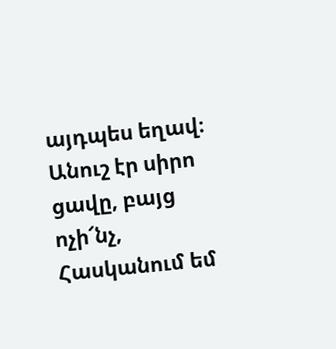այդպես եղավ։
Անուշ էր սիրո ցավը, բայց ոչի՜նչ,
Հասկանում եմ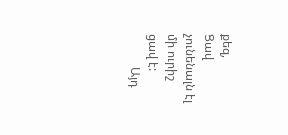քեզ,
Ցավ չունենալն էլ մի ուրիշ ցավ է:
           Այդ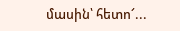մասին՝ հետո՜...